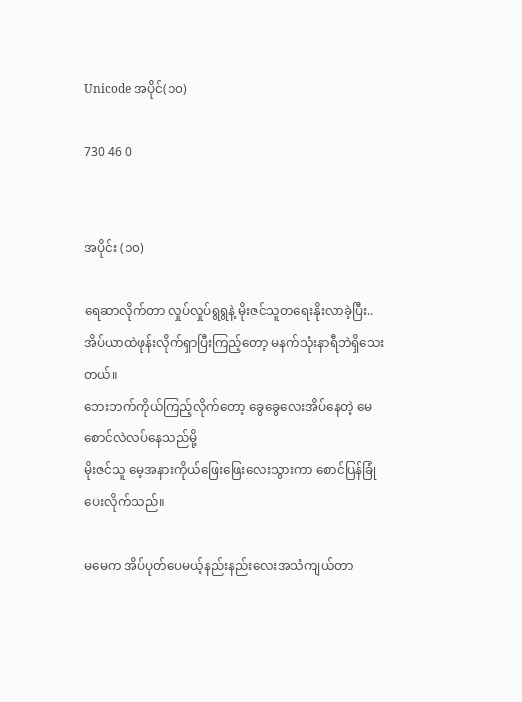Unicode အပိုင်(၁၀)

730 46 0


အပိုင်း (၁၀)

ရေဆာလိုက်တာ လှုပ်လှုပ်ရွရွနဲ့ မိုးဇင်သူတရေးနိုးလာခဲ့ပြီး..အိပ်ယာထဲဖုန်းလိုက်ရှာပြီးကြည့်တော့ မနက်သုံးနာရီဘဲရှိသေးတယ်။
ဘေးဘက်ကိုယ်ကြည့်လိုက်တော့ ခွေခွေလေးအိပ်နေတဲ့ မေ စောင်လဲလပ်နေသည်မို့
မိုးဇင်သူ မေ့အနားကိုယ်ဖြေးဖြေးလေးသွားကာ စောင်ပြန်ခြုံပေးလိုက်သည်။

မမေက အိပ်ပုတ်ပေမယ့်နည်းနည်းလေးအသံကျယ်တာ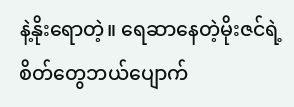နဲ့နိုးရောတဲ့။ ရေဆာနေတဲ့မိုးဇင်ရဲ့စိတ်တွေဘယ်ပျောက်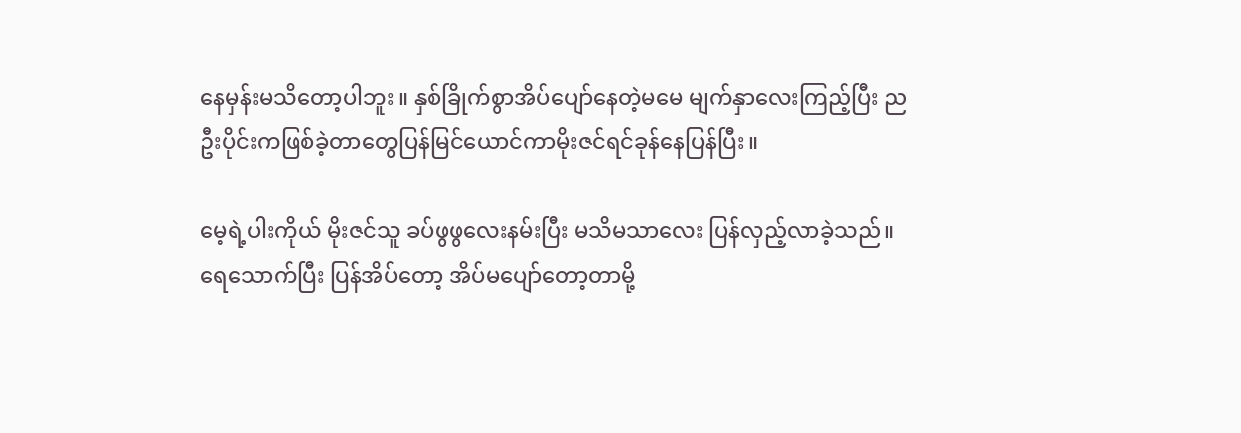နေမှန်းမသိတော့ပါဘူး။ နှစ်ခြိုက်စွာအိပ်ပျော်နေတဲ့မမေ မျက်နှာလေးကြည့်ပြီး ညဦးပိုင်းကဖြစ်ခဲ့တာတွေပြန်မြင်ယောင်ကာမိုးဇင်ရင်ခုန်နေပြန်ပြီး။

မေ့ရဲ့ပါးကိုယ် မိုးဇင်သူ ခပ်ဖွဖွလေးနမ်းပြီး မသိမသာလေး ပြန်လှည့်လာခဲ့သည်။ ရေသောက်ပြီး ပြန်အိပ်တော့ အိပ်မပျော်တော့တာမို့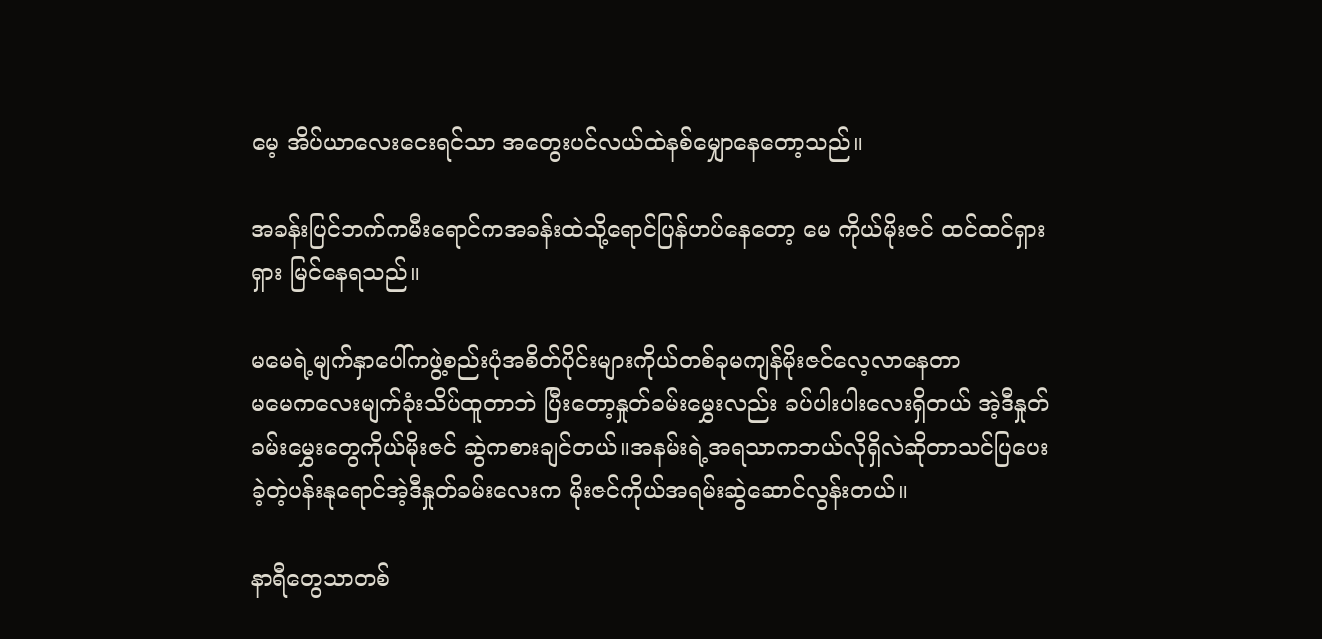မေ့ အိပ်ယာလေးငေးရင်သာ အတွေးပင်လယ်ထဲနစ်မျှောနေတော့သည်။

အခန်းပြင်ဘက်ကမီးရောင်ကအခန်းထဲသို့ရောင်ပြန်ဟပ်နေတော့ မေ ကိုယ်မိုးဇင် ထင်ထင်ရှားရှား မြင်နေရသည်။

မမေရဲ့မျက်နှာပေါ်ကဖွဲ့စည်းပုံအစိတ်ပိုင်းများကိုယ်တစ်ခုမကျန်မိုးဇင်လေ့လာနေတာ
မမေကလေးမျက်ခုံးသိပ်ထူတာဘဲ ပြီးတော့နှုတ်ခမ်းမွှေးလည်း ခပ်ပါးပါးလေးရှိတယ် အဲ့ဒီနှုတ်ခမ်းမွှေးတွေကိုယ်မိုးဇင် ဆွဲကစားချင်တယ်။အနမ်းရဲ့အရသာကဘယ်လိုရှိလဲဆိုတာသင်ပြပေးခဲ့တဲ့ပန်းနုရောင်အဲ့ဒီနှုတ်ခမ်းလေးက မိုးဇင်ကိုယ်အရမ်းဆွဲဆောင်လွန်းတယ်။

နာရီတွေသာတစ်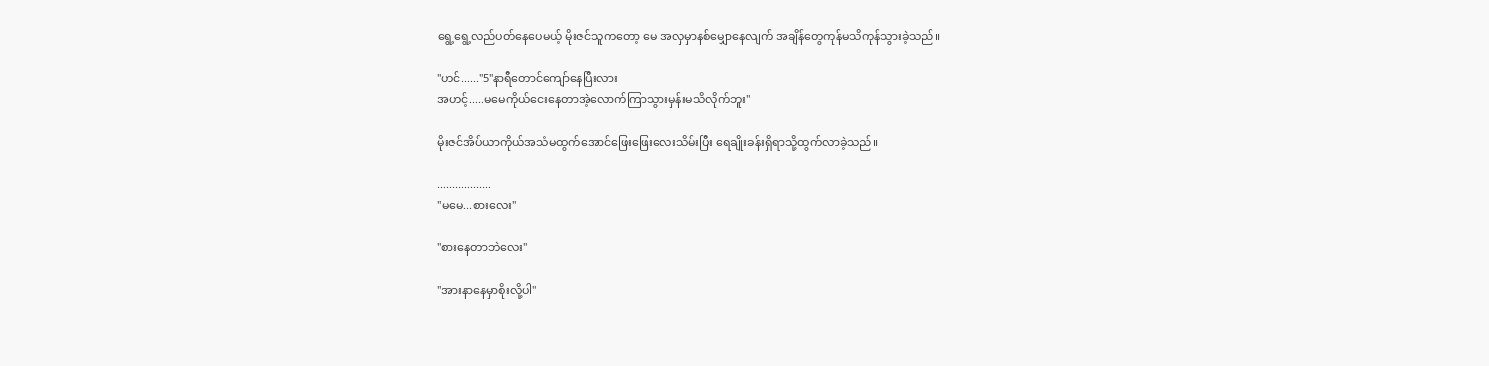ရွေ့ရွေ့လည်ပတ်နေပေမယ့် မိုးဇင်သူကတော့ မေ အလှမှာနစ်မျှောနေလျက် အချိန်တွေကုန်မသိကုန်သွားခဲ့သည်။

"ဟင်......"5"နာရီတောင်ကျော်နေပြီးလား
အဟင့်.....မမေကိုယ်ငေးနေတာအဲ့လောက်ကြာသွားမှန်းမသိလိုက်ဘူး"

မိုးဇင်အိပ်ယာကိုယ်အသံမထွက်အောင်ဖြေးဖြေးလေးသိမ်းပြီး ရေချိုးခန်းရှိရာသို့ထွက်လာခဲ့သည်။

..................
"မမေ...စားလေး"

"စားနေတာဘဲလေး"

"အားနာနေမှာစိုးလို့ပါ"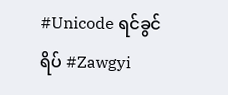#Unicode ရင်ခွင်ရိပ် #Zawgyi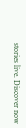stories live. Discover now